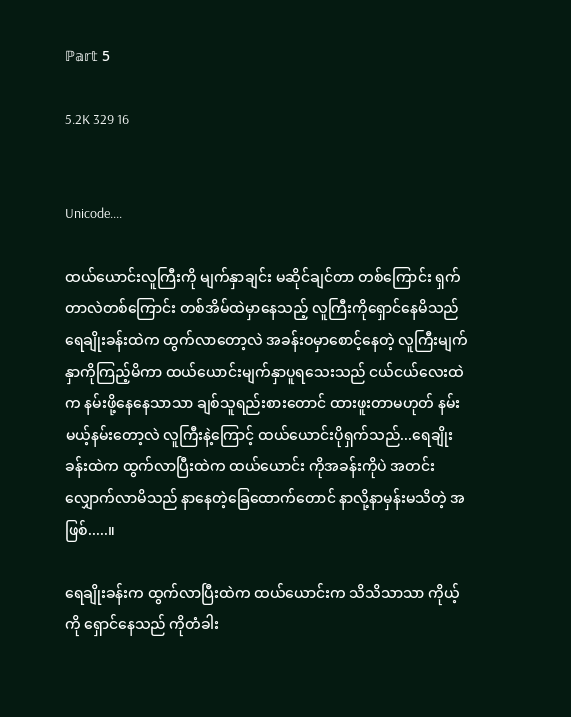ℙ𝕒𝕣𝕥 5

5.2K 329 16


Unicode....

ထယ်ယောင်းလူကြီးကို မျက်နှာချင်း မဆိုင်ချင်တာ တစ်ကြောင်း ရှက်တာလဲတစ်ကြောင်း တစ်အိမ်ထဲမှာနေသည့် လူကြီးကိုရှောင်နေမိသည် ရေချိုးခန်းထဲက ထွက်လာတော့လဲ အခန်းဝမှာစောင့်နေတဲ့ လူကြီးမျက်နှာကိုကြည့်မိကာ ထယ်ယောင်းမျက်နှာပူရသေးသည် ငယ်ငယ်လေးထဲက နမ်းဖို့နေနေသာသာ ချစ်သူရည်းစားတောင် ထားဖူးတာမဟုတ် နမ်းမယ့်နမ်းတော့လဲ လူကြီးနဲ့ကြောင့် ထယ်ယောင်းပိုရှက်သည်...ရေချိုးခန်းထဲက ထွက်လာပြီးထဲက ထယ်ယောင်း ကိုအခန်းကိုပဲ အတင်းလျှောက်လာမိသည် နာနေတဲ့ခြေထောက်တောင် နာလို့နာမှန်းမသိတဲ့ အဖြစ်.....။

ရေချိုးခန်းက ထွက်လာပြီးထဲက ထယ်ယောင်းက သိသိသာသာ ကိုယ့်ကို ရှောင်နေသည် ကိုတံခါး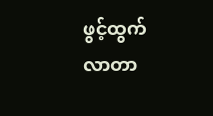ဖွင့်ထွက်လာတာ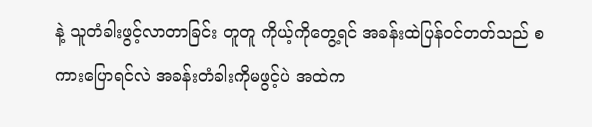နဲ့ သူတံခါးဖွင့်လာတာခြင်း တူတူ ကိုယ့်ကိုတွေ့ရင် အခန်းထဲပြန်ဝင်တတ်သည် စကားပြောရင်လဲ အခန်းတံခါးကိုမဖွင့်ပဲ အထဲက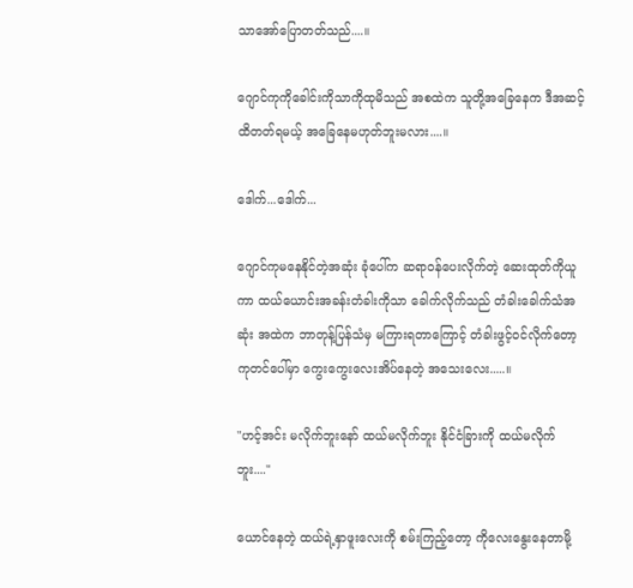သာအော်ပြောတတ်သည်....။

ဂျောင်ကုကိုခေါင်းကိုသာကိုထုမိသည် အစထဲက သူတို့အခြေနေက ဒီအဆင့်ထိတတ်ရမယ့် အခြေနေမဟုတ်ဘူးမလား....။

ဒေါက်...ဒေါက်...

ဂျောင်ကုမနေနိုင်တဲ့အဆုံး ခုံပေါ်က ဆရာဝန်ပေးလိုက်တဲ့ ဆေးထုတ်ကိုယူကာ ထယ်ယောင်းအခန်းတံခါးကိုသာ ခေါက်လိုက်သည် တံခါးခေါက်သံအဆုံး အထဲက ဘာတုန့်ပြန်သံမှ မကြားရတာကြောင့် တံခါးဖွင့်ဝင်လိုက်တော့ ကုတင်ပေါ်မှာ ကွေးကွေးလေးအိပ်နေတဲ့ အသေးလေး.....။

"ဟင့်အင်း မလိုက်ဘူးနော် ထယ်မလိုက်ဘူး နိုင်ငံခြားကို ထယ်မလိုက်ဘူး...."

ယောင်နေတဲ့ ထယ်ရဲ့နှာဖူးလေးကို စမ်းကြည့်တော့ ကိုလေးနွေးနေတာမို့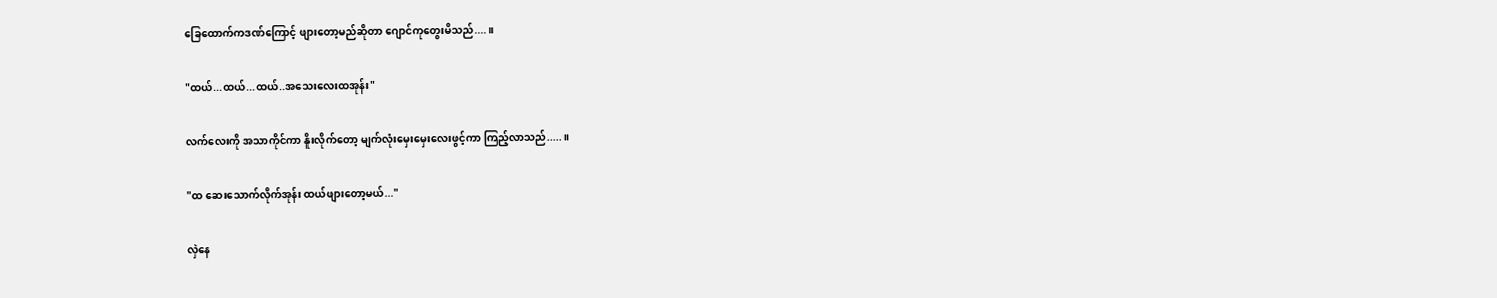ခြေထောက်ကဒဏ်ကြောင့် ဖျားတော့မည်ဆိုတာ ဂျောင်ကုတွေးမိသည်....။

"ထယ်...ထယ်...ထယ်..အသေးလေးထအုန်း"

လက်လေးကို အသာကိုင်ကာ နိူးလိုက်တော့ မျက်လုံးမှေးမှေးလေးဖွင့်ကာ ကြည့်လာသည်.....။

"ထ ဆေးသောက်လိုက်အုန်း ထယ်ဖျားတော့မယ်..."

လှဲနေ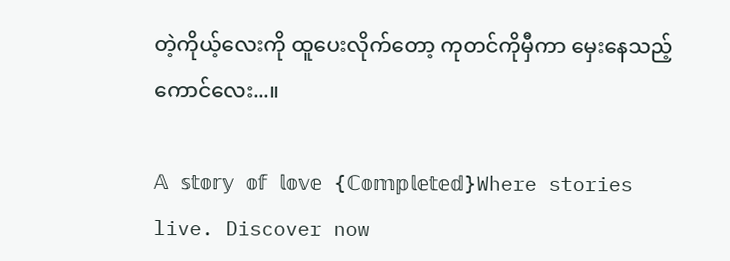တဲ့ကိုယ့်လေးကို ထူပေးလိုက်တော့ ကုတင်ကိုမှီကာ မှေးနေသည့်ကောင်လေး...။

𝔸 𝕤𝕥𝕠𝕣𝕪 𝕠𝕗 𝕝𝕠𝕧𝕖 {ℂ𝕠𝕞𝕡𝕝𝕖𝕥𝕖𝕕}Where stories live. Discover now